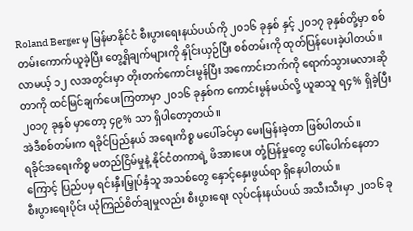Roland Berger မှ မြန်မာနိုင်ငံ စီးပွားရေးနယ်ပယ်ကို ၂၀၁၆ ခုနှစ် နှင့် ၂၀၁၇ ခုနှစ်တို့မှာ စစ်တမ်းကောက်ယူခဲ့ပြီး တွေ့ရှိချက်များကို နှိုင်းယှဉ်ပြီး စစ်တမ်းကို ထုတ်ပြန်ပေးခဲ့ပါတယ်။
လာမယ့် ၁၂ လအတွင်းမှာ တိုးတက်ကောင်းမွန်ပြီး အကောင်းဘက်ကို ရောက်သွားမလားဆိုတာကို ထင်မြင်ချက်ပေးကြတာမှာ ၂၀၁၆ ခုနှစ်က ကောင်းမွန်မယ်လို့ ယူဆသူ ရ၄% ရှိခဲ့ပြီး ၂၀၁၇ ခုနှစ် မှာတော့ ၄၉% သာ ရှိပါတော့တယ်။
အဲဒီစစ်တမ်းက ရခိုင်ပြည်နယ် အရေးကိစ္စ မပေါ်ခင်မှာ မေးမြန်းခဲ့တာ ဖြစ်ပါတယ်။
ရခိုင်အရေးကိစ္စ မတည်ငြိမ်မှုနဲ့ နိုင်ငံတကာရဲ့ ဖိအားပေး တုံ့ပြန်မှုတွေ ပေါ်ပေါက်နေတာကြောင့် ပြည်ပမှ ရင်းနှီးမြှုပ်နှံသူ အသစ်တွေ နှောင့်နှေးဖွယ်ရာ ရှိနေပါတယ်။
စီးပွားရေးပိုင်း ယုံကြည်စိတ်ချမှုလည်း စီးပွားရေး လုပ်ငန်းနယ်ပယ် အသီးသီးမှာ ၂၀၁၆ ခု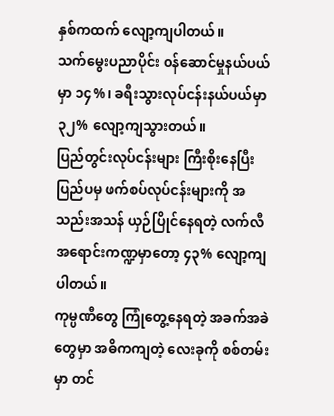နှစ်ကထက် လျော့ကျပါတယ်။
သက်မွေးပညာပိုင်း ၀န်ဆောင်မှုနယ်ပယ်မှာ ၁၄%၊ ခရီးသွားလုပ်ငန်းနယ်ပယ်မှာ ၃၂% လျော့ကျသွားတယ်။
ပြည်တွင်းလုပ်ငန်းများ ကြီးစိုးနေပြီး ပြည်ပမှ ဖက်စပ်လုပ်ငန်းများကို အသည်းအသန် ယှဉ်ပြိုင်နေရတဲ့ လက်လီအရောင်းကဏ္ဍမှာတော့ ၄၃% လျော့ကျပါတယ်။
ကုမ္ပဏီတွေ ကြုံတွေ့နေရတဲ့ အခက်အခဲတွေမှာ အဓိကကျတဲ့ လေးခုကို စစ်တမ်းမှာ တင်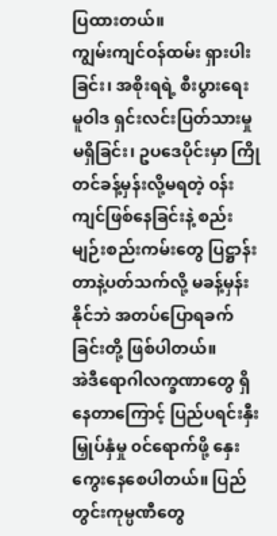ပြထားတယ်။
ကျွမ်းကျင်ဝန်ထမ်း ရှားပါးခြင်း၊ အစိုးရရဲ့ စီးပွားရေး မူဝါဒ ရှင်းလင်းပြတ်သားမှု မရှိခြင်း၊ ဥပဒေပိုင်းမှာ ကြိုတင်ခန့်မှန်းလို့မရတဲ့ ၀န်းကျင်ဖြစ်နေခြင်းနဲ့ စည်းမျဉ်းစည်းကမ်းတွေ ပြဋ္ဌာန်းတာနဲ့ပတ်သက်လို့ မခန့်မှန်းနိုင်ဘဲ အတပ်ပြောရခက်ခြင်းတို့ ဖြစ်ပါတယ်။
အဲဒီရောဂါလက္ခဏာတွေ ရှိနေတာကြောင့် ပြည်ပရင်းနှီးမြှုပ်နှံမှု ၀င်ရောက်ဖို့ နှေးကွေးနေစေပါတယ်။ ပြည်တွင်းကုမ္ပဏီတွေ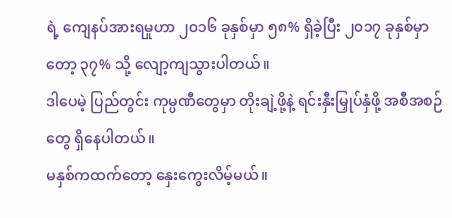ရဲ့ ကျေနပ်အားရမှုဟာ ၂၀၁၆ ခုနှစ်မှာ ၅၈% ရှိခဲ့ပြီး ၂၀၁၇ ခုနှစ်မှာတော့ ၃၇% သို့ လျော့ကျသွားပါတယ်။
ဒါပေမဲ့ ပြည်တွင်း ကုမ္ပဏီတွေမှာ တိုးချဲ့ဖို့နဲ့ ရင်းနှီးမြှုပ်နှံဖို့ အစီအစဉ်တွေ ရှိနေပါတယ်။
မနှစ်ကထက်တော့ နှေးကွေးလိမ့်မယ်။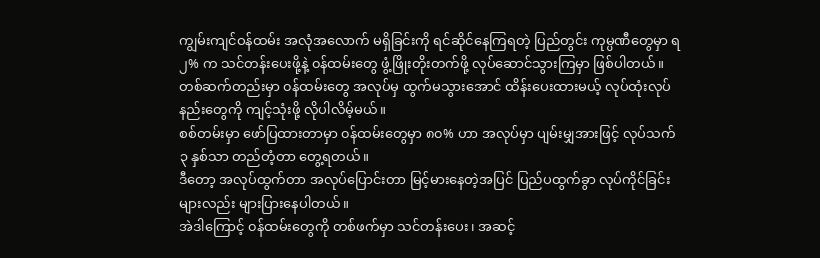ကျွမ်းကျင်ဝန်ထမ်း အလုံအလောက် မရှိခြင်းကို ရင်ဆိုင်နေကြရတဲ့ ပြည်တွင်း ကုမ္ပဏီတွေမှာ ရ၂% က သင်တန်းပေးဖို့နဲ့ ၀န်ထမ်းတွေ ဖွံ့ဖြိုးတိုးတက်ဖို့ လုပ်ဆောင်သွားကြမှာ ဖြစ်ပါတယ်။
တစ်ဆက်တည်းမှာ ၀န်ထမ်းတွေ အလုပ်မှ ထွက်မသွားအောင် ထိန်းပေးထားမယ့် လုပ်ထုံးလုပ်နည်းတွေကို ကျင့်သုံးဖို့ လိုပါလိမ့်မယ်။
စစ်တမ်းမှာ ဖော်ပြထားတာမှာ ၀န်ထမ်းတွေမှာ ၈၀% ဟာ အလုပ်မှာ ပျမ်းမျှအားဖြင့် လုပ်သက် ၃ နှစ်သာ တည်တံ့တာ တွေ့ရတယ်။
ဒီတော့ အလုပ်ထွက်တာ အလုပ်ပြောင်းတာ မြင့်မားနေတဲ့အပြင် ပြည်ပထွက်ခွာ လုပ်ကိုင်ခြင်းများလည်း များပြားနေပါတယ်။
အဲဒါကြောင့် ၀န်ထမ်းတွေကို တစ်ဖက်မှာ သင်တန်းပေး၊ အဆင့်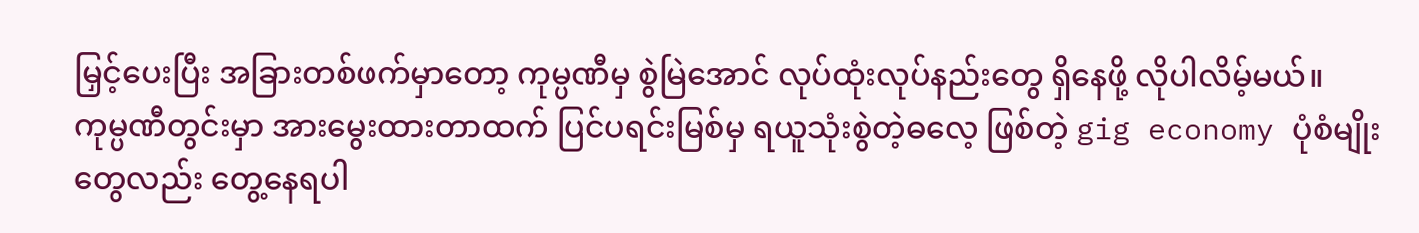မြှင့်ပေးပြီး အခြားတစ်ဖက်မှာတော့ ကုမ္ပဏီမှ စွဲမြဲအောင် လုပ်ထုံးလုပ်နည်းတွေ ရှိနေဖို့ လိုပါလိမ့်မယ်။
ကုမ္ပဏီတွင်းမှာ အားမွေးထားတာထက် ပြင်ပရင်းမြစ်မှ ရယူသုံးစွဲတဲ့ဓလေ့ ဖြစ်တဲ့ gig economy ပုံစံမျိုးတွေလည်း တွေ့နေရပါ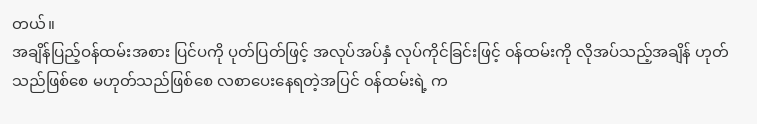တယ်။
အချိန်ပြည့်ဝန်ထမ်းအစား ပြင်ပကို ပုတ်ပြတ်ဖြင့် အလုပ်အပ်နှံ လုပ်ကိုင်ခြင်းဖြင့် ၀န်ထမ်းကို လိုအပ်သည့်အချိန် ဟုတ်သည်ဖြစ်စေ မဟုတ်သည်ဖြစ်စေ လစာပေးနေရတဲ့အပြင် ၀န်ထမ်းရဲ့ က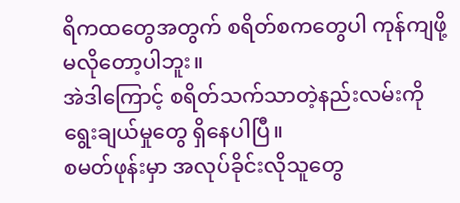ရိကထတွေအတွက် စရိတ်စကတွေပါ ကုန်ကျဖို့ မလိုတော့ပါဘူး။
အဲဒါကြောင့် စရိတ်သက်သာတဲ့နည်းလမ်းကို ရွေးချယ်မှုတွေ ရှိနေပါပြီ။
စမတ်ဖုန်းမှာ အလုပ်ခိုင်းလိုသူတွေ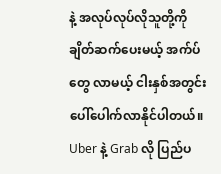နဲ့ အလုပ်လုပ်လိုသူတို့ကို ချိတ်ဆက်ပေးမယ့် အက်ပ်တွေ လာမယ့် ငါးနှစ်အတွင်း ပေါ်ပေါက်လာနိုင်ပါတယ်။
Uber နဲ့ Grab လို ပြည်ပ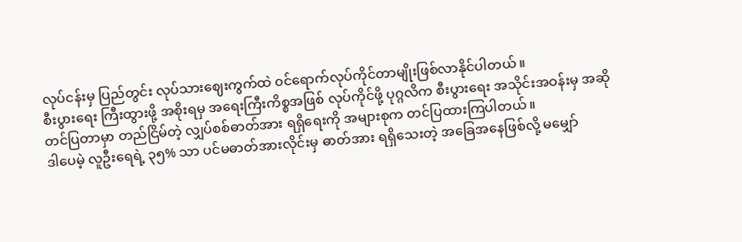လုပ်ငန်းမှ ပြည်တွင်း လုပ်သားဈေးကွက်ထဲ ၀င်ရောက်လုပ်ကိုင်တာမျိုးဖြစ်လာနိုင်ပါတယ်။
စီးပွားရေး ကြီးထွားဖို့ အစိုးရမှ အရေးကြီးကိစ္စအဖြစ် လုပ်ကိုင်ဖို့ ပုဂ္ဂလိက စီးပွားရေး အသိုင်းအဝန်းမှ အဆိုတင်ပြတာမှာ တည်ငြိမ်တဲ့ လျှပ်စစ်ဓာတ်အား ရရှိရေးကို အများစုက တင်ပြထားကြပါတယ်။
ဒါပေမဲ့ လူဦးရေရဲ့ ၃၅% သာ ပင်မဓာတ်အားလိုင်းမှ ဓာတ်အား ရရှိသေးတဲ့ အခြေအနေဖြစ်လို့ မမျှော်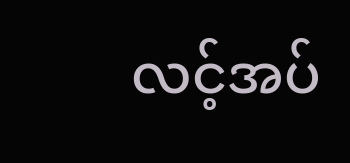လင့်အပ်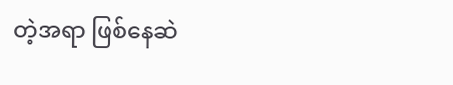တဲ့အရာ ဖြစ်နေဆဲ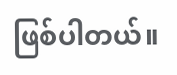ဖြစ်ပါတယ်။